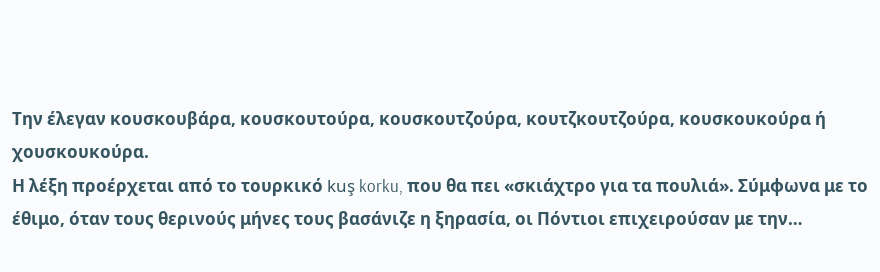Την έλεγαν κουσκουβάρα, κουσκουτούρα, κουσκουτζούρα, κουτζκουτζούρα, κουσκουκούρα ή χουσκουκούρα.
Η λέξη προέρχεται από το τουρκικό kuş korku, που θα πει «σκιάχτρο για τα πουλιά». Σύμφωνα με το έθιμο, όταν τους θερινούς μήνες τους βασάνιζε η ξηρασία, οι Πόντιοι επιχειρούσαν με την…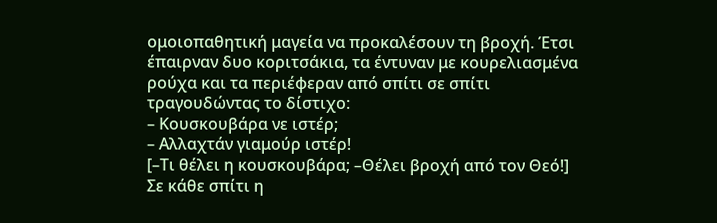ομοιοπαθητική μαγεία να προκαλέσουν τη βροχή. Έτσι έπαιρναν δυο κοριτσάκια, τα έντυναν με κουρελιασμένα ρούχα και τα περιέφεραν από σπίτι σε σπίτι τραγουδώντας το δίστιχο:
– Κουσκουβάρα νε ιστέρ;
– Αλλαχτάν γιαμούρ ιστέρ!
[–Τι θέλει η κουσκουβάρα; –Θέλει βροχή από τον Θεό!]
Σε κάθε σπίτι η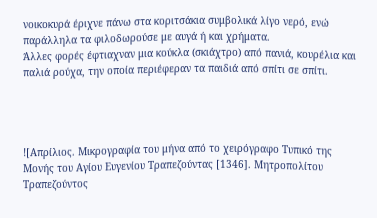νοικοκυρά έριχνε πάνω στα κοριτσάκια συμβολικά λίγο νερό, ενώ παράλληλα τα φιλοδωρούσε με αυγά ή και χρήματα.
Άλλες φορές έφτιαχναν μια κούκλα (σκιάχτρο) από πανιά, κουρέλια και παλιά ρούχα, την οποία περιέφεραν τα παιδιά από σπίτι σε σπίτι.




![Απρίλιος. Μικρογραφία του μήνα από το χειρόγραφο Τυπικό της Μονής του Αγίου Ευγενίου Τραπεζούντας [1346]. Μητροπολίτου Τραπεζούντος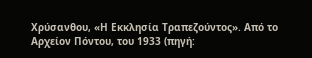Χρύσανθου, «Η Εκκλησία Τραπεζούντος». Από το Αρχείον Πόντου, του 1933 (πηγή: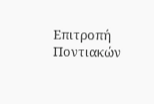Επιτροπή Ποντιακών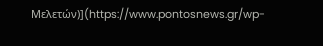Μελετών)](https://www.pontosnews.gr/wp-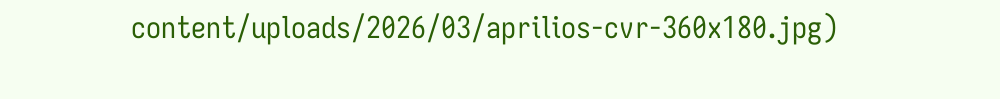content/uploads/2026/03/aprilios-cvr-360x180.jpg)